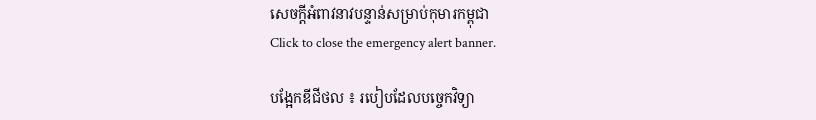សេចក្តីអំពាវនាវបន្ទាន់សម្រាប់កុមារកម្ពុជា
Click to close the emergency alert banner.

បង្អែកឌីជីថល ៖ របៀបដែលបច្ចេកវិទ្យា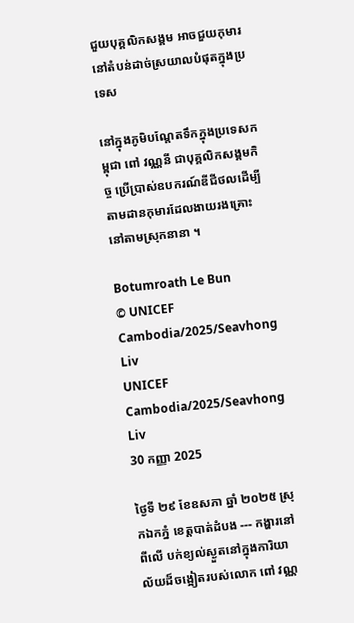ជួយបុគ្គលិកសង្គម អាចជួយកុមារនៅតំបន់ដាច់ស្រយាលបំផុតក្នុងប្រទេស

នៅក្នុងភូមិបណ្តែតទឹកក្នុងប្រទេសកម្ពុជា ពៅ វណ្ណនី ជាបុគ្គលិកសង្គមកិច្ច ប្រើប្រាស់ឧបករណ៍ឌីជីថលដើម្បីតាមដានកុមារដែលងាយរងគ្រោះនៅតាមស្រុកនានា ។

Botumroath Le Bun
© UNICEF Cambodia/2025/Seavhong Liv
UNICEF Cambodia/2025/Seavhong Liv
30 កញ្ញា 2025

ថ្ងៃទី ២៩ ខែឧសភា ឆ្នាំ ២០២៥ ស្រុកឯកភ្នំ ខេត្តបាត់ដំបង --- កង្ហារនៅពីលើ បក់ខ្យល់ស្ងួតនៅក្នុងការិយាល័យដ៏ចង្អៀតរបស់លោក ពៅ វណ្ណ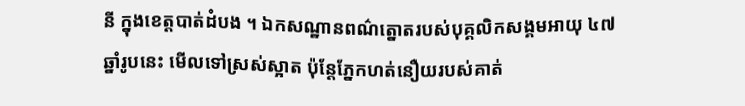នី ក្នុងខេត្តបាត់ដំបង ។ ឯកសណ្ឋានពណ៌ត្នោតរបស់បុគ្គលិកសង្គមអាយុ ៤៧ ឆ្នាំរូបនេះ មើលទៅស្រស់ស្អាត ប៉ុន្តែភ្នែកហត់នឿយរបស់គាត់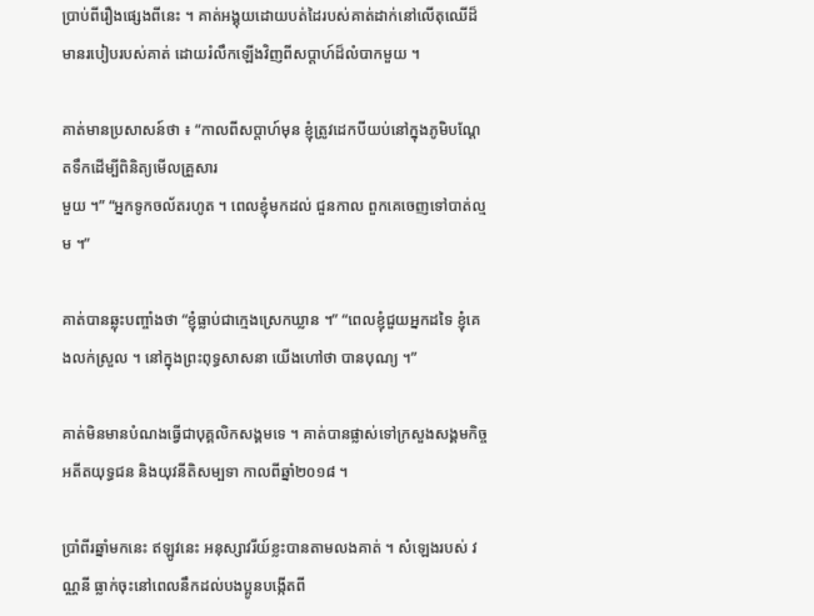ប្រាប់ពីរឿងផ្សេងពីនេះ ។ គាត់អង្គុយដោយបត់ដៃរបស់គាត់ដាក់នៅលើតុឈើដ៏មានរបៀបរបស់គាត់ ដោយរំលឹកឡើងវិញពីសប្តាហ៍ដ៏លំបាកមួយ ។

គាត់មានប្រសាសន៍ថា ៖ “កាលពីសប្តាហ៍មុន ខ្ញុំត្រូវដេកបីយប់នៅក្នុងភូមិបណ្តែតទឹកដើម្បីពិនិត្យមើលគ្រួសារ
មួយ ។” “អ្នកទូកចល័តរហូត ។ ពេលខ្ញុំមកដល់ ជួនកាល ពួកគេចេញទៅបាត់ល្មម ។”

គាត់បានឆ្លុះបញ្ចាំងថា “ខ្ញុំធ្លាប់ជាក្មេងស្រេកឃ្លាន ។” “ពេលខ្ញុំជួយអ្នកដទៃ ខ្ញុំគេងលក់ស្រួល ។ នៅក្នុងព្រះពុទ្ធសាសនា យើងហៅថា បានបុណ្យ ។”

គាត់មិនមានបំណងធ្វើជាបុគ្គលិកសង្គមទេ ។ គាត់បានផ្លាស់ទៅក្រសួងសង្គមកិច្ច អតីតយុទ្ធជន និងយុវនីតិសម្បទា កាលពីឆ្នាំ២០១៨ ។

ប្រាំពីរឆ្នាំមកនេះ ឥឡូវនេះ អនុស្សាវរីយ៍ខ្លះបានតាមលងគាត់ ។ សំឡេងរបស់ វណ្ណនី ធ្លាក់ចុះនៅពេលនឹកដល់បងប្អូនបង្កើតពី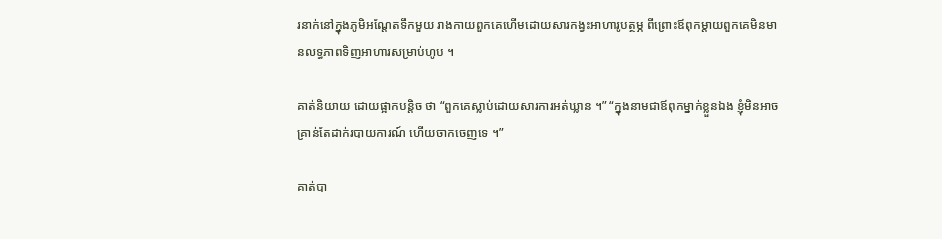រនាក់នៅក្នុងភូមិអណ្តែតទឹកមួយ រាងកាយពួកគេហើមដោយសារកង្វះអាហារូបត្ថម្ភ ពីព្រោះឪពុកម្តាយពួកគេមិនមានលទ្ធភាពទិញអាហារសម្រាប់ហូប ។

គាត់និយាយ ដោយផ្អាកបន្តិច ថា “ពួកគេស្លាប់ដោយសារការអត់ឃ្លាន ។” “ក្នុងនាមជាឪពុកម្នាក់ខ្លួនឯង ខ្ញុំមិនអាចគ្រាន់តែដាក់របាយការណ៍ ហើយចាកចេញទេ ។”

គាត់បា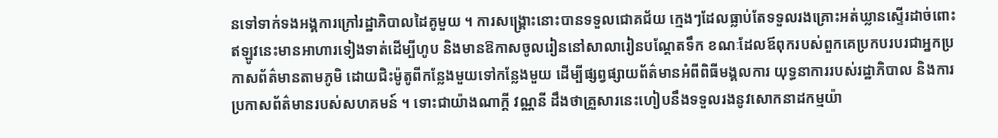នទៅទាក់ទងអង្គការក្រៅរដ្ឋាភិបាលដៃគូមួយ ។ ការសង្គ្រោះនោះបានទទួលជោគជ័យ ក្មេងៗដែលធ្លាប់តែទទួលរងគ្រោះអត់ឃ្លានស្ទើរដាច់ពោះ ឥឡូវនេះមានអាហារទៀងទាត់ដើម្បីហូប និងមានឱកាសចូលរៀននៅសាលារៀនបណ្តែតទឹក ខណៈដែលឪពុករបស់ពួកគេប្រកបរបរជាអ្នកប្រកាសព័ត៌មានតាមភូមិ ដោយជិះម៉ូតូពីកន្លែងមួយទៅកន្លែងមួយ ដើម្បីផ្សព្វផ្សាយព័ត៌មានអំពីពិធីមង្គលការ យុទ្ធនាការរបស់រដ្ឋាភិបាល និងការប្រកាសព័ត៌មានរបស់សហគមន៍ ។ ទោះជាយ៉ាងណាក្តី វណ្ណនី ដឹងថាគ្រួសារនេះហៀបនឹងទទួលរងនូវសោកនាដកម្មយ៉ា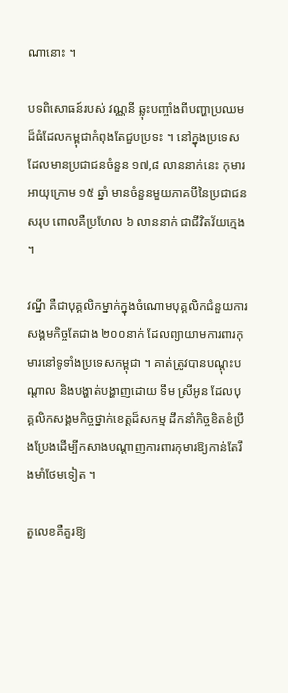ណានោះ ។

បទពិសោធន៍របស់ វណ្ណនី ឆ្លុះបញ្ចាំងពីបញ្ហាប្រឈមដ៏ធំដែលកម្ពុជាកំពុងតែជួបប្រទះ ។ នៅក្នុងប្រទេសដែលមានប្រជាជនចំនួន ១៧,៨ លាននាក់នេះ កុមារអាយុក្រោម ១៥ ឆ្នាំ មានចំនួនមួយភាគបីនៃប្រជាជនសរុប ពោលគឺប្រហែល ៦ លាននាក់ ជាជីវិតវ័យក្មេង ។

វណ្នី គឺជាបុគ្គលិកម្នាក់ក្នុងចំណោមបុគ្គលិកជំនួយការសង្គមកិច្ចតែជាង ២០០នាក់ ដែលព្យាយាមការពារកុមារនៅទូទាំងប្រទេសកម្ពុជា ។ គាត់ត្រូវបានបណ្តុះបណ្តាល និងបង្ហាត់បង្ហាញដោយ ទឹម ស្រីអូន ដែលបុគ្គលិកសង្គមកិច្ចថ្នាក់ខេត្តដ៏សកម្ម ដឹកនាំកិច្ចខិតខំប្រឹងប្រែងដើម្បីកសាងបណ្តាញការពារកុមារឱ្យកាន់តែរឹងមាំថែមទៀត ។

តួលេខគឺគួរឱ្យ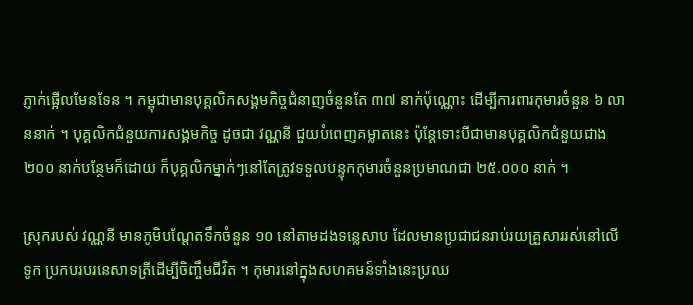ភ្ញាក់ផ្អើលមែនទែន ។ កម្ពុជាមានបុគ្គលិកសង្គមកិច្ចជំនាញចំនួនតែ ៣៧ នាក់ប៉ុណ្ណោះ ដើម្បីការពារកុមារចំនួន ៦ លាននាក់ ។ បុគ្គលិកជំនួយការសង្គមកិច្ច ដូចជា វណ្ណនី ជួយបំពេញគម្លាតនេះ ប៉ុន្តែទោះបីជាមានបុគ្គលិកជំនួយជាង ២០០ នាក់បន្ថែមក៏ដោយ ក៏បុគ្គលិកម្នាក់ៗនៅតែត្រូវទទួលបន្ទុកកុមារចំនួនប្រមាណជា ២៥.០០០ នាក់ ។

ស្រុករបស់ វណ្ណនី មានភូមិបណ្តែតទឹកចំនួន ១០ នៅតាមដងទន្លេសាប ដែលមានប្រជាជនរាប់រយគ្រួសាររស់នៅលើទូក ប្រកបរបរនេសាទត្រីដើម្បីចិញ្ចឹមជីវិត ។ កុមារនៅក្នុងសហគមន៍ទាំងនេះប្រឈ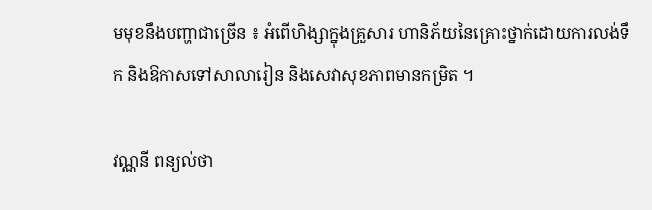មមុខនឹងបញ្ហាជាច្រើន ៖ អំពើហិង្សាក្នុងគ្រួសារ ហានិភ័យនៃគ្រោះថ្នាក់ដោយការលង់ទឹក និងឱកាសទៅសាលារៀន និងសេវាសុខភាពមានកម្រិត ។

វណ្ណនី ពន្យល់ថា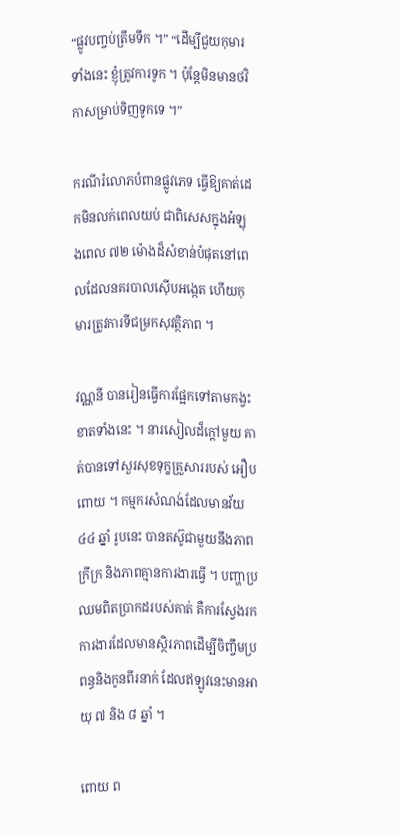“ផ្លូវបញ្ចប់ត្រឹមទឹក ។” “ដើម្បីជួយកុមារទាំងនេះ ខ្ញុំត្រូវការទូក ។ ប៉ុន្តែមិនមានថវិកាសម្រាប់ទិញទូកទេ ។”

ករណីរំលោភបំពានផ្លូវភេទ ធ្វើឱ្យគាត់ដេកមិនលក់ពេលយប់ ជាពិសេសក្នុងអំឡុងពេល ៧២ ម៉ោងដ៏សំខាន់បំផុតនៅពេលដែលនគរបាលស៊ើបអង្កេត ហើយកុមារត្រូវការទីជម្រកសុវត្ថិភាព ។

វណ្ណនី បានរៀនធ្វើការផ្អែកទៅតាមកង្វះខាតទាំងនេះ ។ នារសៀលដ៏ក្តៅមួយ គាត់បានទៅសួរសុខទុក្ខគ្រួសាររបស់ អឿប ពោយ ។ កម្មករសំណង់ដែលមានវ័យ ៤៤ ឆ្នាំ រូបនេះ បានតស៊ូជាមួយនឹងភាពក្រីក្រ និងភាពគ្មានការងារធ្វើ ។ បញ្ហាប្រឈមពិតប្រាកដរបស់គាត់ គឺការស្វែងរកការងារដែលមានស្ថិរភាពដើម្បីចិញ្ចឹមប្រពន្ធនិងកូនពីរនាក់ ដែលឥឡូវនេះមានអាយុ ៧ និង ៨ ឆ្នាំ ។

ពោយ ព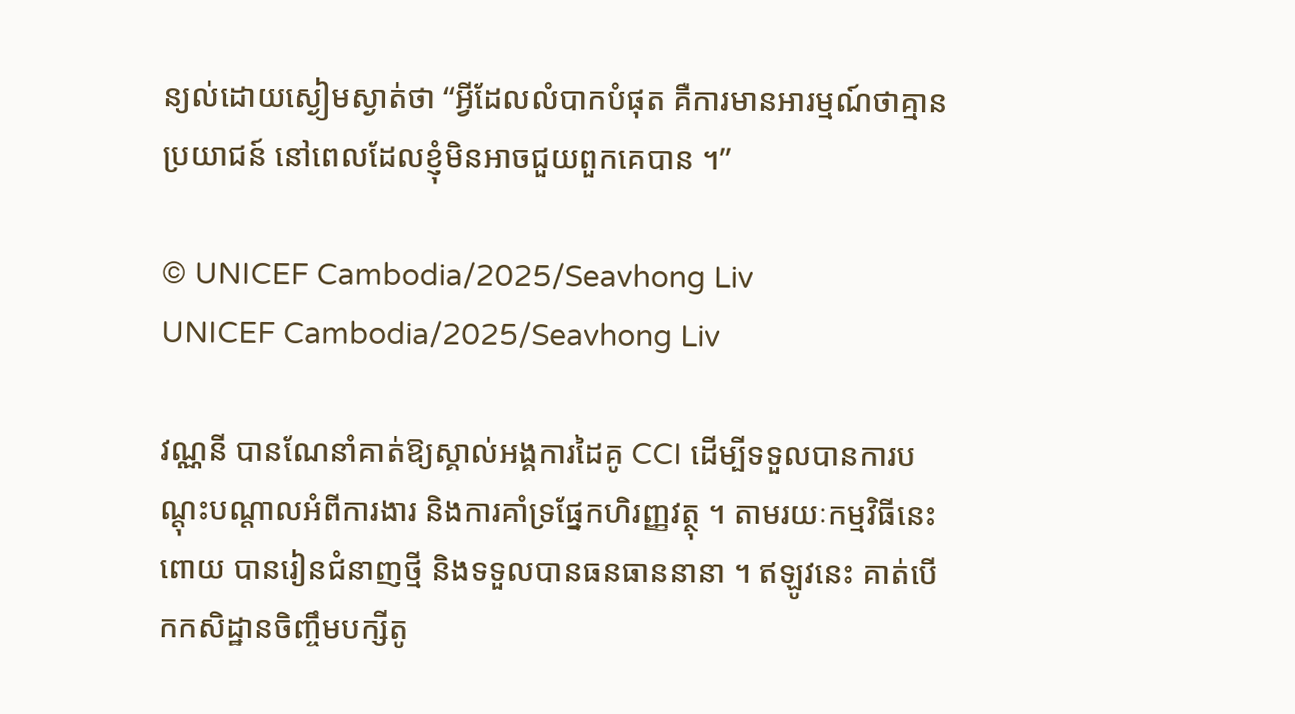ន្យល់ដោយស្ងៀមស្ងាត់ថា “អ្វីដែលលំបាកបំផុត គឺការមានអារម្មណ៍ថាគ្មានប្រយាជន៍ នៅពេលដែលខ្ញុំមិនអាចជួយពួកគេបាន ។”

© UNICEF Cambodia/2025/Seavhong Liv
UNICEF Cambodia/2025/Seavhong Liv

វណ្ណនី បានណែនាំគាត់ឱ្យស្គាល់អង្គការដៃគូ CCI ដើម្បីទទួលបានការបណ្តុះបណ្តាលអំពីការងារ និងការគាំទ្រផ្នែកហិរញ្ញវត្ថុ ។ តាមរយៈកម្មវិធីនេះ ពោយ បានរៀនជំនាញថ្មី និងទទួលបានធនធាននានា ។ ឥឡូវនេះ គាត់បើកកសិដ្ឋានចិញ្ចឹមបក្សីតូ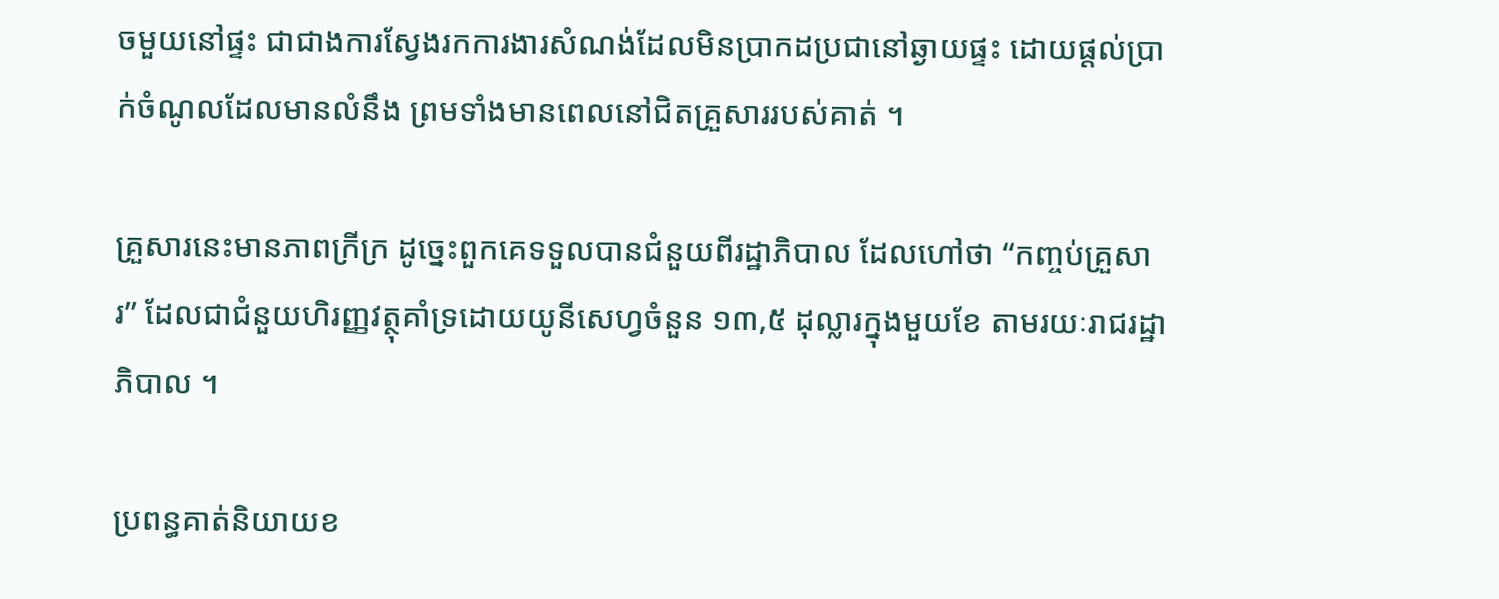ចមួយនៅផ្ទះ ជាជាងការស្វែងរកការងារសំណង់ដែលមិនប្រាកដប្រជានៅឆ្ងាយផ្ទះ ដោយផ្តល់ប្រាក់ចំណូលដែលមានលំនឹង ព្រមទាំងមានពេលនៅជិតគ្រួសាររបស់គាត់ ។

គ្រួសារនេះមានភាពក្រីក្រ ដូច្នេះពួកគេទទួលបានជំនួយពីរដ្ឋាភិបាល ដែលហៅថា “កញ្ចប់គ្រួសារ” ដែលជាជំនួយហិរញ្ញវត្ថុគាំទ្រដោយយូនីសេហ្វចំនួន ១៣,៥ ដុល្លារក្នុងមួយខែ តាមរយៈរាជរដ្ឋាភិបាល ។

ប្រពន្ធគាត់និយាយខ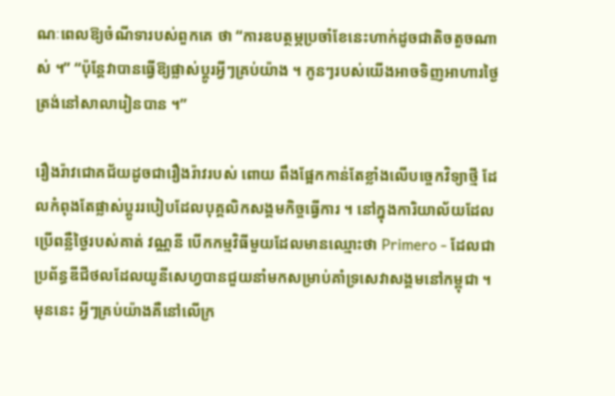ណៈពេលឱ្យចំណីទារបស់ពួកគេ ថា “ការឧបត្ថម្ភប្រចាំខែនេះហាក់ដូចជាតិចតួចណាស់ ។” “ប៉ុន្តែវាបានធ្វើឱ្យផ្លាស់ប្តូរអ្វីៗគ្រប់យ៉ាង ។ កូនៗរបស់យើងអាចទិញអាហារថ្ងៃត្រង់នៅសាលារៀនបាន ។”

រឿងរ៉ាវជោគជ័យដូចជារឿងរ៉ាវរបស់ ពោយ ពឹងផ្អែកកាន់តែខ្លាំងលើបច្ចេកវិទ្យាថ្មី ដែលកំពុងតែផ្លាស់ប្តូររបៀបដែលបុគ្គលិកសង្គមកិច្ចធ្វើការ ។ នៅក្នុងការិយាល័យដែលប្រើពន្លឺថ្ងៃរបស់គាត់ វណ្ណនី បើកកម្មវិធីមួយដែលមានឈ្មោះថា Primero - ដែលជាប្រព័ន្ធឌីជីថលដែលយូនីសេហ្វបានជួយនាំមកសម្រាប់គាំទ្រសេវាសង្គមនៅកម្ពុជា ។ មុននេះ អ្វីៗគ្រប់យ៉ាងគឺនៅលើក្រ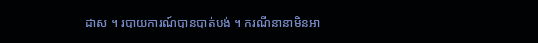ដាស ។ របាយការណ៍បានបាត់បង់ ។ ករណីនានាមិនអា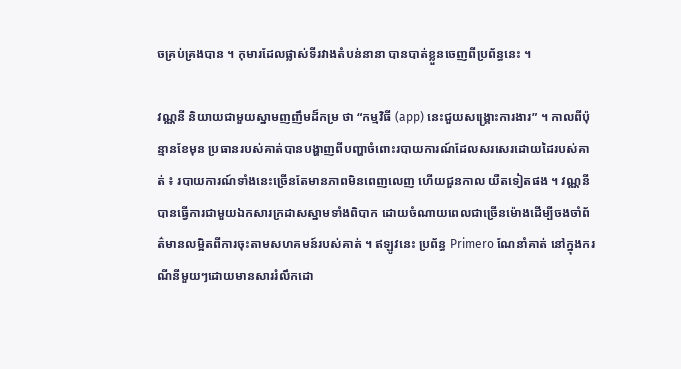ចគ្រប់គ្រងបាន ។ កុមារដែលផ្លាស់ទីរវាងតំបន់នានា បានបាត់ខ្លួនចេញពីប្រព័ន្ធនេះ ។

វណ្ណនី និយាយជាមួយស្នាមញញឹមដ៏កម្រ ថា “កម្មវិធី (app) នេះជួយសង្រ្គោះការងារ” ។ កាលពីប៉ុន្មានខែមុន ប្រធានរបស់គាត់បានបង្ហាញពីបញ្ហាចំពោះរបាយការណ៍ដែលសរសេរដោយដៃរបស់គាត់ ៖ របាយការណ៍ទាំងនេះច្រើនតែមានភាពមិនពេញលេញ ហើយជួនកាល យឺតទៀតផង ។ វណ្ណនី បានធ្វើការជាមួយឯកសារក្រដាសស្នាមទាំងពិបាក ដោយចំណាយពេលជាច្រើនម៉ោងដើម្បីចងចាំព័ត៌មានលម្អិតពីការចុះតាមសហគមន៍របស់គាត់ ។ ឥឡូវនេះ ប្រព័ន្ធ Primero ណែនាំគាត់ នៅក្នុងករណីនីមួយៗដោយមានសាររំលឹកដោ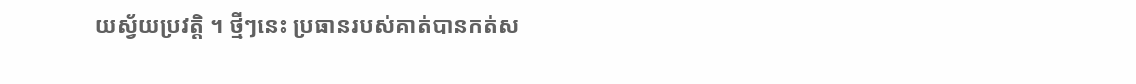យស្វ័យប្រវត្តិ ។ ថ្មីៗនេះ ប្រធានរបស់គាត់បានកត់ស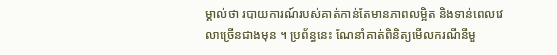ម្គាល់ថា របាយការណ៍របស់គាត់កាន់តែមានភាពលម្អិត និងទាន់ពេលវេលាច្រើនជាងមុន ។ ប្រព័ន្ធនេះ ណែនាំគាត់ពិនិត្យមើលករណីនីមួ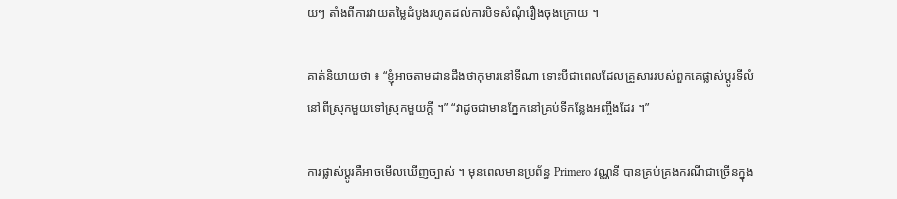យៗ តាំងពីការវាយតម្លៃដំបូងរហូតដល់ការបិទសំណុំរឿងចុងក្រោយ ។

គាត់និយាយថា ៖ “ខ្ញុំអាចតាមដានដឹងថាកុមារនៅទីណា ទោះបីជាពេលដែលគ្រួសាររបស់ពួកគេផ្លាស់ប្តូរទីលំនៅពីស្រុកមួយទៅស្រុកមួយក្តី ។” “វាដូចជាមានភ្នែកនៅគ្រប់ទីកន្លែងអញ្ចឹងដែរ ។”

ការផ្លាស់ប្តូរគឺអាចមើលឃើញច្បាស់ ។ មុនពេលមានប្រព័ន្ធ Primero វណ្ណនី បានគ្រប់គ្រងករណីជាច្រើនក្នុង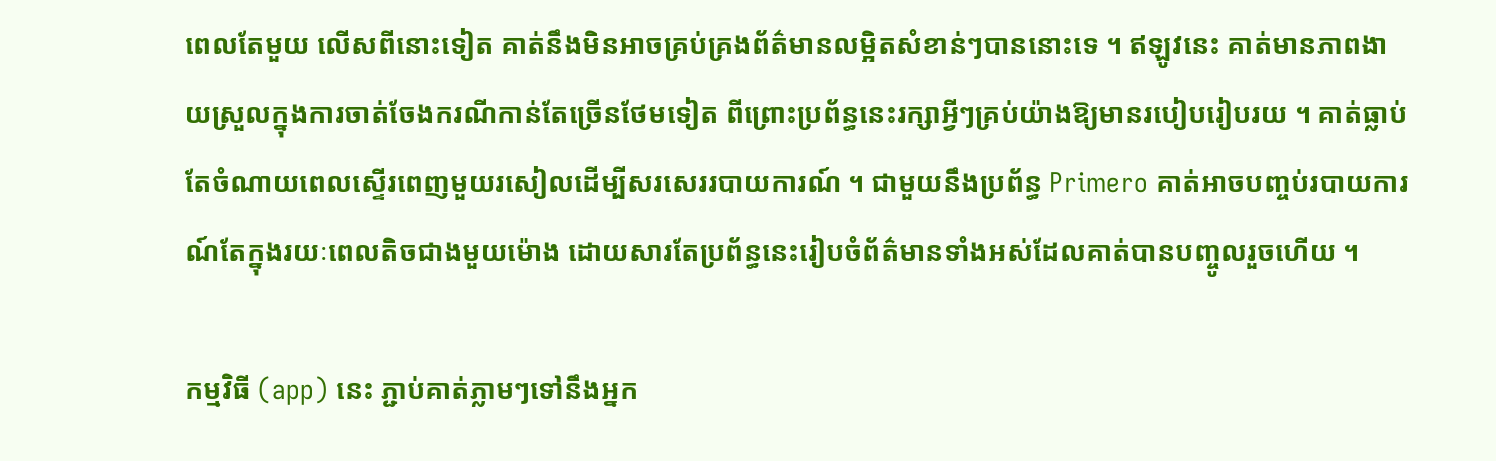ពេលតែមួយ លើសពីនោះទៀត គាត់នឹងមិនអាចគ្រប់គ្រងព័ត៌មានលម្អិតសំខាន់ៗបាននោះទេ ។ ឥឡូវនេះ គាត់មានភាពងាយស្រួលក្នុងការចាត់ចែងករណីកាន់តែច្រើនថែមទៀត ពីព្រោះប្រព័ន្ធនេះរក្សាអ្វីៗគ្រប់យ៉ាងឱ្យមានរបៀបរៀបរយ ។ គាត់ធ្លាប់តែចំណាយពេលស្ទើរពេញមួយរសៀលដើម្បីសរសេររបាយការណ៍ ។ ជាមួយនឹងប្រព័ន្ធ Primero គាត់អាចបញ្ចប់របាយការណ៍តែក្នុងរយៈពេលតិចជាងមួយម៉ោង ដោយសារតែប្រព័ន្ធនេះរៀបចំព័ត៌មានទាំងអស់ដែលគាត់បានបញ្ចូលរួចហើយ ។

កម្មវិធី (app) នេះ ភ្ជាប់គាត់ភ្លាមៗទៅនឹងអ្នក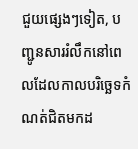ជួយផ្សេងៗទៀត, បញ្ជូនសាររំលឹកនៅពេលដែលកាលបរិច្ឆេទកំណត់ជិតមកដ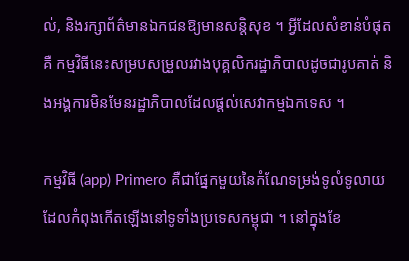ល់, និងរក្សាព័ត៌មានឯកជនឱ្យមានសន្តិសុខ ។ អ្វីដែលសំខាន់បំផុតគឺ កម្មវិធីនេះសម្របសម្រួលរវាងបុគ្គលិករដ្ឋាភិបាលដូចជារូបគាត់ និងអង្គការមិនមែនរដ្ឋាភិបាលដែលផ្តល់សេវាកម្មឯកទេស ។

កម្មវិធី (app) Primero គឺជាផ្នែកមួយនៃកំណែទម្រង់ទូលំទូលាយដែលកំពុងកើតឡើងនៅទូទាំងប្រទេសកម្ពុជា ។ នៅក្នុងខែ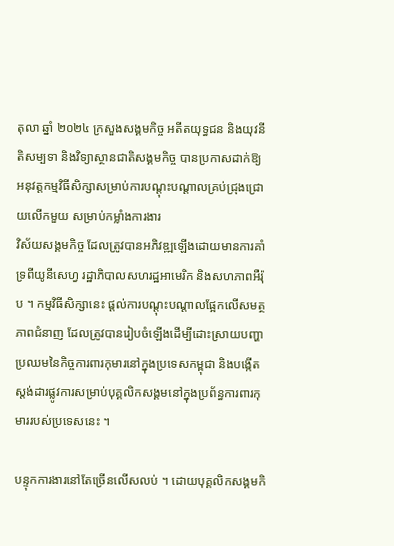តុលា ឆ្នាំ ២០២៤ ក្រសួងសង្គមកិច្ច អតីតយុទ្ធជន និងយុវនីតិសម្បទា និងវិទ្យាស្ថានជាតិសង្គមកិច្ច បានប្រកាសដាក់ឱ្យអនុវត្តកម្មវិធីសិក្សាសម្រាប់ការបណ្តុះបណ្តាលគ្រប់ជ្រុងជ្រោយលើកមួយ សម្រាប់កម្លាំងការងារ
វិស័យសង្គមកិច្ច ដែលត្រូវបានអភិវឌ្ឍឡើងដោយមានការគាំទ្រពីយូនីសេហ្វ រដ្ឋាភិបាលសហរដ្ឋអាមេរិក និងសហភាពអឺរ៉ុប ។ កម្មវិធីសិក្សានេះ ផ្តល់ការបណ្តុះបណ្តាលផ្អែកលើសមត្ថភាពជំនាញ ដែលត្រូវបានរៀបចំឡើងដើម្បីដោះស្រាយបញ្ហាប្រឈមនៃកិច្ចការពារកុមារនៅក្នុងប្រទេសកម្ពុជា និងបង្កើតស្តង់ដារផ្លូវការសម្រាប់បុគ្គលិកសង្គមនៅក្នុងប្រព័ន្ធការពារកុមាររបស់ប្រទេសនេះ ។

បន្ទុកការងារនៅតែច្រើនលើសលប់ ។ ដោយបុគ្គលិកសង្គមកិ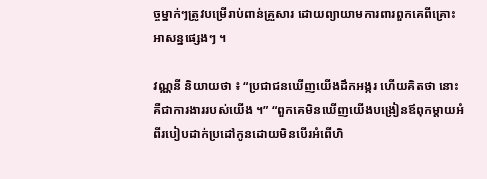ច្ចម្នាក់ៗត្រូវបម្រើរាប់ពាន់គ្រួសារ ដោយព្យាយាមការពារពួកគេពីគ្រោះអាសន្នផ្សេងៗ ។

វណ្ណនី និយាយថា ៖ “ប្រជាជនឃើញយើងដឹកអង្ករ ហើយគិតថា នោះគឺជាការងាររបស់យើង ។” “ពួកគេមិនឃើញយើងបង្រៀនឪពុកម្តាយអំពីរបៀបដាក់ប្រដៅកូនដោយមិនបើរអំពើហិ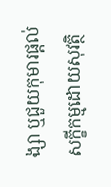ង្សា ឬជួយកុមារផ្តល់សក្ខីកម្មដោយសុវត្ថិ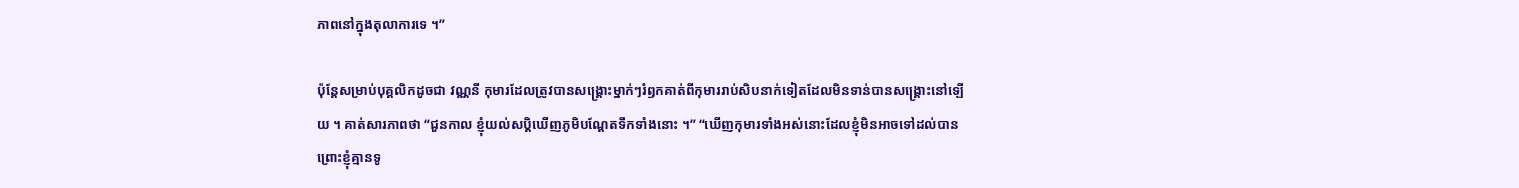ភាពនៅក្នុងតុលាការទេ ។”

ប៉ុន្តែសម្រាប់បុគ្គលិកដូចជា វណ្ណនី កុមារដែលត្រូវបានសង្គ្រោះម្នាក់ៗរំឭកគាត់ពីកុមាររាប់សិបនាក់ទៀតដែលមិនទាន់បានសង្គ្រោះនៅឡើយ ។ គាត់សារភាពថា “ជួនកាល ខ្ញុំយល់សប្តិឃើញភូមិបណ្តែតទឹកទាំងនោះ ។” “ឃើញកុមារទាំងអស់នោះដែលខ្ញុំមិនអាចទៅដល់បាន ព្រោះខ្ញុំគ្មានទូ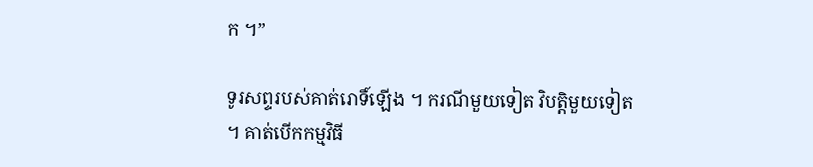ក ។”

ទូរសព្ទរបស់គាត់រោទិ៍ឡើង ។ ករណីមួយទៀត វិបត្តិមួយទៀត ។ គាត់បើកកម្មវិធី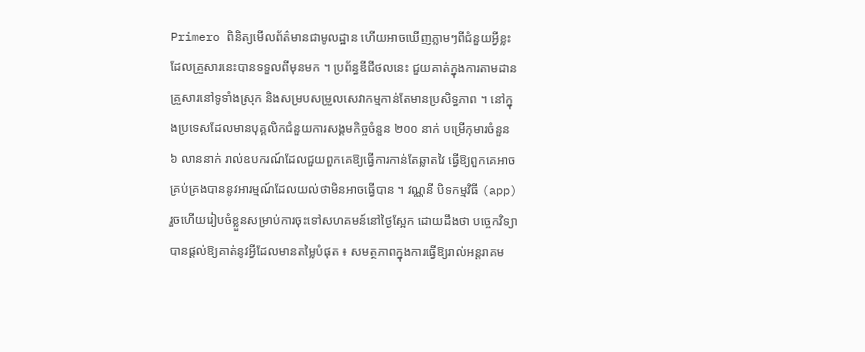Primero ពិនិត្យមើលព័ត៌មានជាមូលដ្ឋាន ហើយអាចឃើញភ្លាមៗពីជំនួយអ្វីខ្លះដែលគ្រួសារនេះបានទទួលពីមុនមក ។ ប្រព័ន្ធឌីជីថលនេះ ជួយគាត់ក្នុងការតាមដានគ្រួសារនៅទូទាំងស្រុក និងសម្របសម្រួលសេវាកម្មកាន់តែមានប្រសិទ្ធភាព ។ នៅក្នុងប្រទេសដែលមានបុគ្គលិកជំនួយការសង្គមកិច្ចចំនួន ២០០ នាក់ បម្រើកុមារចំនួន ៦ លាននាក់ រាល់ឧបករណ៍ដែលជួយពួកគេឱ្យធ្វើការកាន់តែឆ្លាតវៃ ធ្វើឱ្យពួកគេអាចគ្រប់គ្រងបាននូវអារម្មណ៍ដែលយល់ថាមិនអាចធ្វើបាន ។ វណ្ណនី បិទកម្មវិធី (app) រួចហើយរៀបចំខ្លួនសម្រាប់ការចុះទៅសហគមន៍នៅថ្ងៃស្អែក ដោយដឹងថា បច្ចេកវិទ្យាបានផ្តល់ឱ្យគាត់នូវអ្វីដែលមានតម្លៃបំផុត ៖ សមត្ថភាពក្នុងការធ្វើឱ្យរាល់អន្តរាគម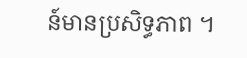ន៍មានប្រសិទ្ធភាព ។